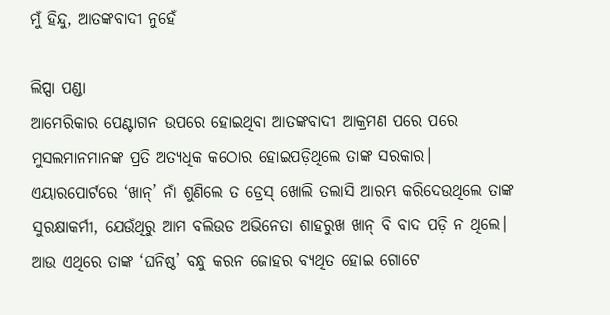ମୁଁ ହିନ୍ଦୁ, ଆତଙ୍କବାଦୀ ନୁହେଁ

ଲିପ୍ସା ପଣ୍ଡା
ଆମେରିକାର ପେଣ୍ଟାଗନ ଉପରେ ହୋଇଥିବା ଆତଙ୍କବାଦୀ ଆକ୍ରମଣ ପରେ ପରେ ମୁସଲମାନମାନଙ୍କ ପ୍ରତି ଅତ୍ୟଧିକ କଠୋର ହୋଇପଡ଼ିଥିଲେ ତାଙ୍କ ସରକାର। ଏୟାରପୋର୍ଟରେ ‘ଖାନ୍‌’ ନାଁ ଶୁଣିଲେ ତ ଡ୍ରେସ୍‌ ଖୋଲି ତଲାସି ଆରମ୍ଭ କରିଦେଉଥିଲେ ତାଙ୍କ ସୁରକ୍ଷାକର୍ମୀ, ଯେଉଁଥିରୁ ଆମ ବଲିଉଡ ଅଭିନେତା ଶାହରୁଖ ଖାନ୍‌ ବି ବାଦ ପଡ଼ି ନ ଥିଲେ। ଆଉ ଏଥିରେ ତାଙ୍କ ‘ଘନିଷ୍ଠ’ ବନ୍ଧୁ କରନ ଜୋହର ବ୍ୟଥିତ ହୋଇ ଗୋଟେ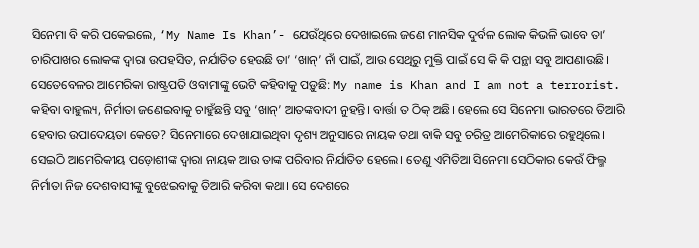ସିନେମା ବି କରି ପକେଇଲେ, ‘My Name Is Khan’- ଯେଉଁଥିରେ ଦେଖାଇଲେ ଜଣେ ମାନସିକ ଦୁର୍ବଳ ଲୋକ କିଭଳି ଭାବେ ତା’ ଚାରିପାଖର ଲୋକଙ୍କ ଦ୍ୱାରା ଉପହସିତ, ନର୍ଯାତିତ ହେଉଛି ତା’ ‘ଖାନ୍‌’ ନାଁ ପାଇଁ, ଆଉ ସେଥିରୁ ମୁକ୍ତି ପାଇଁ ସେ କି କି ପନ୍ଥା ସବୁ ଆପଣାଉଛି। ସେତେବେଳର ଆମେରିକା ରାଷ୍ଟ୍ରପତି ଓବାମାଙ୍କୁ ଭେଟି କହିବାକୁ ପଡ଼ୁଛି: My name is Khan and I am not a terrorist.
କହିବା ବାହୁଲ୍ୟ, ନିର୍ମାତା ଜଣେଇବାକୁ ଚାହୁଁଛନ୍ତି ସବୁ ‘ଖାନ୍‌’ ଆତଙ୍କବାଦୀ ନୁହନ୍ତି। ବାର୍ତ୍ତା ତ ଠିକ୍‌ ଅଛି। ହେଲେ ସେ ସିନେମା ଭାରତରେ ତିଆରି ହେବାର ଉପାଦେୟତା କେତେ? ସିନେମାରେ ଦେଖାଯାଇଥିବା ଦୃଶ୍ୟ ଅନୁସାରେ ନାୟକ ତଥା ବାକି ସବୁ ଚରିତ୍ର ଆମେରିକାରେ ରହୁଥିଲେ। ସେଇଠି ଆମେରିକୀୟ ପଡ଼ୋଶୀଙ୍କ ଦ୍ୱାରା ନାୟକ ଆଉ ତାଙ୍କ ପରିବାର ନିର୍ଯାତିତ ହେଲେ। ତେଣୁ ଏମିତିଆ ସିନେମା ସେଠିକାର କେଉଁ ଫିଲ୍ମ ନିର୍ମାତା ନିଜ ଦେଶବାସୀଙ୍କୁ ବୁଝେଇବାକୁ ତିଆରି କରିବା କଥା। ସେ ଦେଶରେ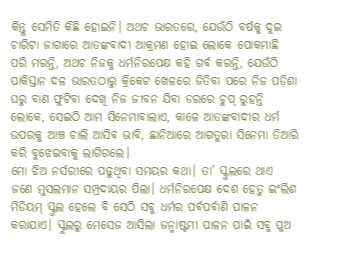କିନ୍ତୁ ସେମିତି କିଛି ହୋଇନି। ଅଥଚ ଭାରତରେ, ଯେଉଁଠି ବର୍ଷକୁ ଦୁଇ ଚାରିଟା ଜାଗାରେ ଆତଙ୍କବାଦୀ ଆକ୍ରମଣ ହୋଇ ଲୋକେ ପୋକମାଛି ପରି ମରନ୍ତି, ଅଥଚ ନିଜକୁ ଧର୍ମନିରପେକ୍ଷ କହି ଗର୍ବ କରନ୍ତି, ଯେଉଁଠି ପାକିସ୍ତାନ ଦଳ ଭାରତଠାରୁ କ୍ରିକେଟ ଖେଳରେ ଜିତିବା ପରେ ନିଜ ପଡ଼ିଶା ଘରୁ ବାଣ ଫୁଟିବା ଦେଖି ନିଜ ଜୀବନ ଯିବା ଡରରେ ଚୁପ୍‌ ରୁହନ୍ତି ଲୋକେ, ସେଇଠି ଆମ ସିନେମାବାଲାଏ, କାଳେ ଆତଙ୍କବାଦୀର ଧର୍ମ ଉପରକୁ ଆଞ୍ଚ ଚାଲି ଆସିବ ଭାବି, ଛାନିଆରେ ଆଗତୁରା ସିନେମା ତିଆରି କରି ବୁଝେଇବାକୁ ଲାଗିଗଲେ।
ମୋ ଝିଅ ନର୍ସରୀରେ ପଢୁଥିବା ସମୟର କଥା। ତା’ ସ୍କୁଲରେ ଥାଏ ଜଣେ ମୁସଲମାନ ସମ୍ପ୍ରଦାୟର ପିଲା। ଧର୍ମନିରପେକ୍ଷ ଦେଶ ହେତୁ ଇଂଲିଶ ମିଡିୟମ୍‌ ସ୍କୁଲ ହେଲେ ବି ସେଠି ସବୁ ଧର୍ମର ପର୍ବପର୍ବାଣି ପାଳନ କରାଯାଏ। ସ୍କୁଲରୁ ମେସେଜ ଆସିଲା ଜନ୍ମାଷ୍ଟମୀ ପାଳନ ପାଇଁ ସବୁ ପୁଅ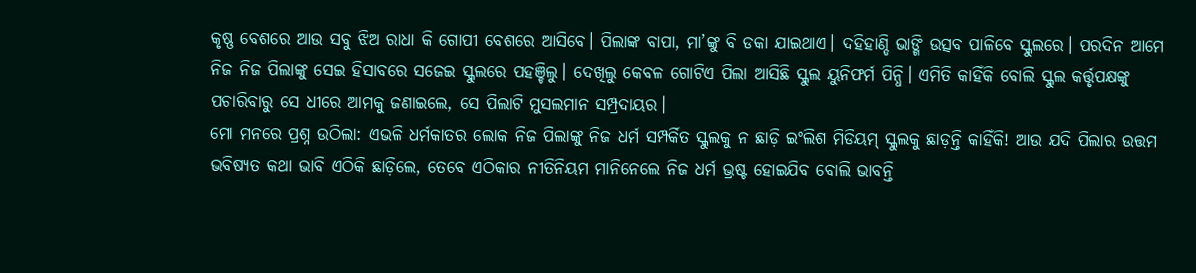କୃଷ୍ଣ ବେଶରେ ଆଉ ସବୁ ଝିଅ ରାଧା କି ଗୋପୀ ବେଶରେ ଆସିବେ। ପିଲାଙ୍କ ବାପା, ମା’ଙ୍କୁ ବି ଡକା ଯାଇଥାଏ। ଦହିହାଣ୍ଡି ଭାଙ୍ଗି ଉତ୍ସବ ପାଳିବେ ସ୍କୁଲରେ। ପରଦିନ ଆମେ ନିଜ ନିଜ ପିଲାଙ୍କୁ ସେଇ ହିସାବରେ ସଜେଇ ସ୍କୁଲରେ ପହଞ୍ଚିଲୁ। ଦେଖିଲୁ କେବଳ ଗୋଟିଏ ପିଲା ଆସିଛି ସ୍କୁଲ ୟୁନିଫର୍ମ ପିନ୍ଧି। ଏମିତି କାହିଁକି ବୋଲି ସ୍କୁଲ କର୍ତ୍ତୃପକ୍ଷଙ୍କୁ ପଚାରିବାରୁ ସେ ଧୀରେ ଆମକୁ ଜଣାଇଲେ, ସେ ପିଲାଟି ମୁସଲମାନ ସମ୍ପ୍ରଦାୟର।
ମୋ ମନରେ ପ୍ରଶ୍ନ ଉଠିଲା: ଏଭଳି ଧର୍ମକାତର ଲୋକ ନିଜ ପିଲାଙ୍କୁ ନିଜ ଧର୍ମ ସମ୍ପର୍କିତ ସ୍କୁଲକୁ ନ ଛାଡ଼ି ଇଂଲିଶ ମିଡିୟମ୍‌ ସ୍କୁଲକୁ ଛାଡ଼ନ୍ତି କାହିଁକି! ଆଉ ଯଦି ପିଲାର ଉତ୍ତମ ଭବିଷ୍ୟତ କଥା ଭାବି ଏଠିକି ଛାଡ଼ିଲେ, ତେବେ ଏଠିକାର ନୀତିନିୟମ ମାନିନେଲେ ନିଜ ଧର୍ମ ଭ୍ରଷ୍ଟ ହୋଇଯିବ ବୋଲି ଭାବନ୍ତି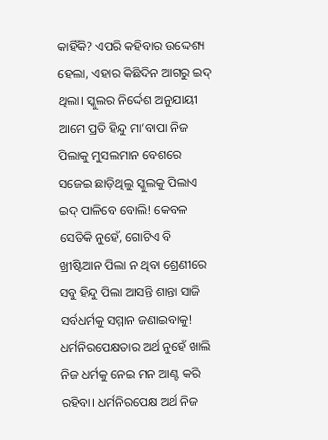କାହିଁକି? ଏପରି କହିବାର ଉଦ୍ଦେଶ୍ୟ ହେଲା, ଏହାର କିଛିଦିନ ଆଗରୁ ଇଦ୍‌ ଥିଲା। ସ୍କୁଲର ନିର୍ଦ୍ଦେଶ ଅନୁଯାୟୀ ଆମେ ପ୍ରତି ହିନ୍ଦୁ ମା’ବାପା ନିଜ ପିଲାକୁ ମୁସଲମାନ ବେଶରେ ସଜେଇ ଛାଡ଼ିଥିଲୁ ସ୍କୁଲକୁ ପିଲାଏ ଇଦ୍‌ ପାଳିବେ ବୋଲି! କେବଳ ସେତିକି ନୁହେଁ, ଗୋଟିଏ ବି ଖ୍ରୀଷ୍ଟିଆନ ପିଲା ନ ଥିବା ଶ୍ରେଣୀରେ ସବୁ ହିନ୍ଦୁ ପିଲା ଆସନ୍ତି ଶାନ୍ତା ସାଜି ସର୍ବଧର୍ମକୁ ସମ୍ମାନ ଜଣାଇବାକୁ! ଧର୍ମନିରପେକ୍ଷତାର ଅର୍ଥ ନୁହେଁ ଖାଲି ନିଜ ଧର୍ମକୁ ନେଇ ମନ ଆଣ୍ଟ କରି ରହିବା। ଧର୍ମନିରପେକ୍ଷ ଅର୍ଥ ନିଜ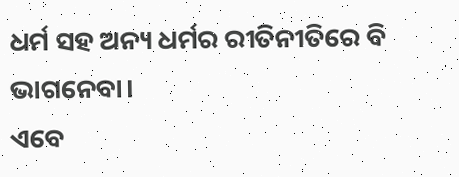ଧର୍ମ ସହ ଅନ୍ୟ ଧର୍ମର ରୀତିନୀତିରେ ବି ଭାଗନେବା।
ଏବେ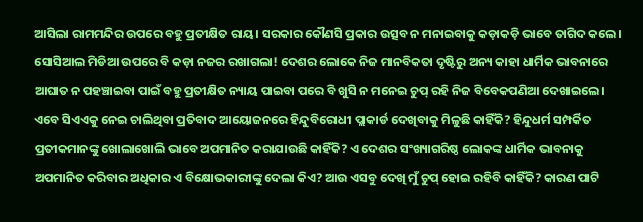ଆସିଲା ରାମମନ୍ଦିର ଉପରେ ବହୁ ପ୍ରତୀକ୍ଷିତ ରାୟ। ସରକାର କୌଣସି ପ୍ରକାର ଉତ୍ସବ ନ ମନାଇବାକୁ କଡ଼ାକଡ଼ି ଭାବେ ତାଗିଦ କଲେ। ସୋସିଆଲ ମିଡିଆ ଉପରେ ବି କଡ଼ା ନଜର ରଖାଗଲା! ଦେଶର ଲୋକେ ନିଜ ମାନବିକତା ଦୃଷ୍ଟିରୁ ଅନ୍ୟ କାହା ଧାର୍ମିକ ଭାବନାରେ ଆଘାତ ନ ପହଞ୍ଚାଇବା ପାଇଁ ବହୁ ପ୍ରତୀକ୍ଷିତ ନ୍ୟାୟ ପାଇବା ପରେ ବି ଖୁସି ନ ମନେଇ ଚୁପ୍‌ ରହି ନିଜ ବିବେକପଣିଆ ଦେଖାଇଲେ।
ଏବେ ସିଏଏକୁ ନେଇ ଚାଲିଥିବା ପ୍ରତିବାଦ ଆୟୋଜନରେ ହିନ୍ଦୁବିରୋଧୀ ପ୍ଲାକାର୍ଡ ଦେଖିବାକୁ ମିଳୁଛି କାହିଁକି? ହିନ୍ଦୁଧର୍ମ ସମ୍ପର୍କିତ ପ୍ରତୀକମାନଙ୍କୁ ଖୋଲାଖୋଲି ଭାବେ ଅପମାନିତ କରାଯାଉଛି କାହିଁକି? ଏ ଦେଶର ସଂଖ୍ୟାଗରିଷ୍ଠ ଲୋକଙ୍କ ଧାର୍ମିକ ଭାବନାକୁ ଅପମାନିତ କରିବାର ଅଧିକାର ଏ ବିକ୍ଷୋଭକାରୀଙ୍କୁ ଦେଲା କିଏ? ଆଉ ଏସବୁ ଦେଖି ମୁଁ ଚୁପ୍‌ ହୋଇ ରହିବି କାହିଁକି? କାରଣ ପାଟି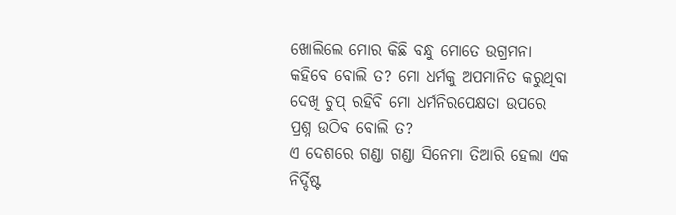ଖୋଲିଲେ ମୋର କିଛି ବନ୍ଧୁ ମୋତେ ଉଗ୍ରମନା କହିବେ ବୋଲି ତ? ମୋ ଧର୍ମକୁ ଅପମାନିତ କରୁଥିବା ଦେଖି ଚୁପ୍‌ ରହିବି ମୋ ଧର୍ମନିରପେକ୍ଷତା ଉପରେ ପ୍ରଶ୍ନ ଉଠିବ ବୋଲି ତ?
ଏ ଦେଶରେ ଗଣ୍ଡା ଗଣ୍ଡା ସିନେମା ତିଆରି ହେଲା ଏକ ନିର୍ଦ୍ଦିଷ୍ଟ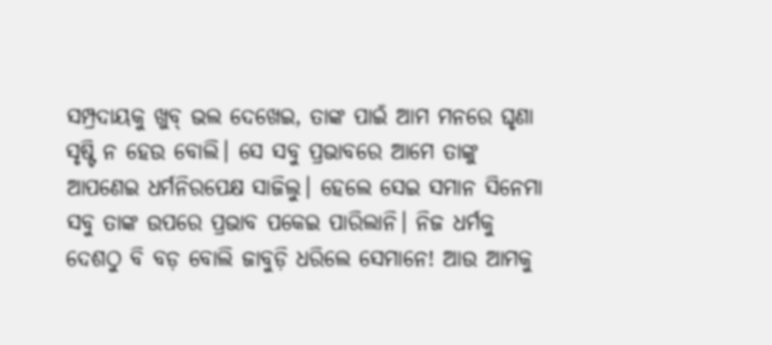ସମ୍ପ୍ରଦାୟକୁ ଖୁବ୍‌ ଭଲ ଦେଖେଇ, ତାଙ୍କ ପାଇଁ ଆମ ମନରେ ଘୃଣା ସୃଷ୍ଟି ନ ହେଉ ବୋଲି। ସେ ସବୁ ପ୍ରଭାବରେ ଆମେ ତାଙ୍କୁ ଆପଣେଇ ଧର୍ମନିରପେକ୍ଷ ସାଜିଲୁ। ହେଲେ ସେଇ ସମାନ ସିନେମା ସବୁ ତାଙ୍କ ଉପରେ ପ୍ରଭାବ ପକେଇ ପାରିଲାନି। ନିଜ ଧର୍ମକୁ ଦେଶଠୁ ବି ବଡ଼ ବୋଲି ଜାବୁଡ଼ି ଧରିଲେ ସେମାନେ! ଆଉ ଆମକୁ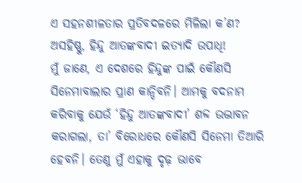ଏ ସହନଶୀଳତାର ପ୍ରତିବଦଳରେ ମିଳିଲା କ’ଣ? ଅସହିଷ୍ଣୁ, ହିନ୍ଦୁ ଆତଙ୍କବାଦୀ ଇତ୍ୟାଦି ଉପାଧି!
ମୁଁ ଜାଣେ, ଏ ଦେଶରେ ହିନ୍ଦୁଙ୍କ ପାଇଁ କୌଣସି ସିନେମାବାଲାର ପ୍ରାଣ କାନ୍ଦିବନି। ଆମକୁ ବଦନାମ କରିବାକୁ ଯେଉଁ ‘ହିନ୍ଦୁ ଆତଙ୍କବାଦୀ’ ଶବ୍ଦ ଉଦ୍ଭାବନ କରାଗଲା, ତା’ ବିରୋଧରେ କୌଣସି ସିନେମା ତିଆରି ହେବନି। ତେଣୁ ମୁଁ ଏହାକୁ ଦୃଢ଼ ଭାବେ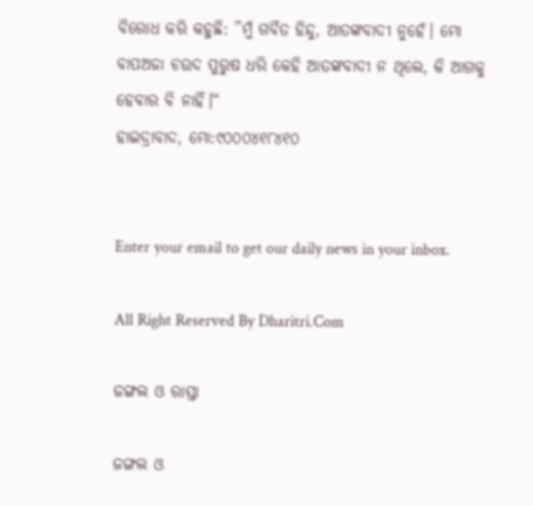ବିରୋଧ କରି କହୁଛି: ”ମୁଁ ଗର୍ବିତ ହିନ୍ଦୁ, ଆତଙ୍କବାଦୀ ନୁହେଁ। ମୋ ବାପଅଜା ଚଉଦ ପୁରୁଷ ଧରି କେହି ଆତଙ୍କବାଦୀ ନ ଥିଲେ, କି ଆଗକୁ ହେବାର ବି ନାହିଁ।“
ହାଇଦ୍ରାବାଦ, ମୋ:୯୦୦୦୪୧୮୪୧୦


Enter your email to get our daily news in your inbox.

All Right Reserved By Dharitri.Com

ଜଙ୍ଗଲ ଓ ରାସ୍ତା

ଜଙ୍ଗଲ ଓ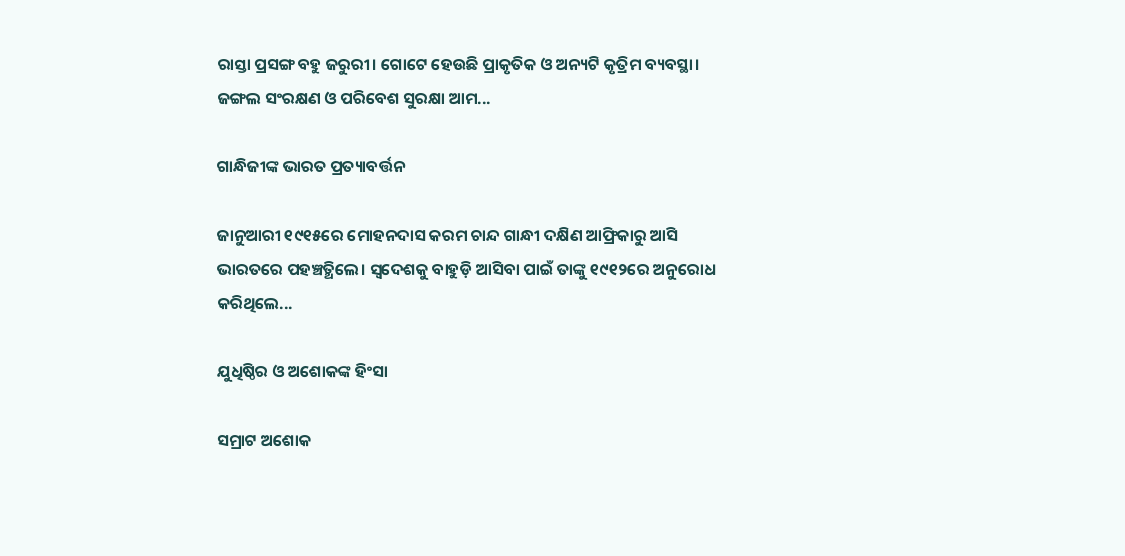ରାସ୍ତା ପ୍ରସଙ୍ଗ ବହୁ ଜରୁରୀ। ଗୋଟେ ହେଉଛି ପ୍ରାକୃତିକ ଓ ଅନ୍ୟଟି କୃତ୍ରିମ ବ୍ୟବସ୍ଥା। ଜଙ୍ଗଲ ସଂରକ୍ଷଣ ଓ ପରିବେଶ ସୁରକ୍ଷା ଆମ...

ଗାନ୍ଧିଜୀଙ୍କ ଭାରତ ପ୍ରତ୍ୟାବର୍ତ୍ତନ

ଜାନୁଆରୀ ୧୯୧୫ରେ ମୋହନଦାସ କରମ ଚାନ୍ଦ ଗାନ୍ଧୀ ଦକ୍ଷିଣ ଆଫ୍ରିକାରୁ ଆସି ଭାରତରେ ପହଞ୍ଚତ୍ଥିଲେ। ସ୍ବଦେଶକୁ ବାହୁଡ଼ି ଆସିବା ପାଇଁ ତାଙ୍କୁ ୧୯୧୨ରେ ଅନୁରୋଧ କରିଥିଲେ...

ଯୁଧିଷ୍ଠିର ଓ ଅଶୋକଙ୍କ ହିଂସା

ସମ୍ରାଟ ଅଶୋକ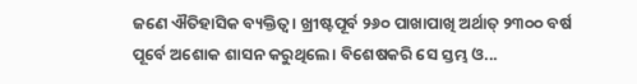ଜଣେ ଐତିହାସିକ ବ୍ୟକ୍ତିତ୍ୱ। ଖ୍ରୀଷ୍ଟପୂର୍ବ ୨୬୦ ପାଖାପାଖି ଅର୍ଥାତ୍‌ ୨୩୦୦ ବର୍ଷ ପୂର୍ବେ ଅଶୋକ ଶାସନ କରୁଥିଲେ। ବିଶେଷକରି ସେ ସ୍ତମ୍ଭ ଓ...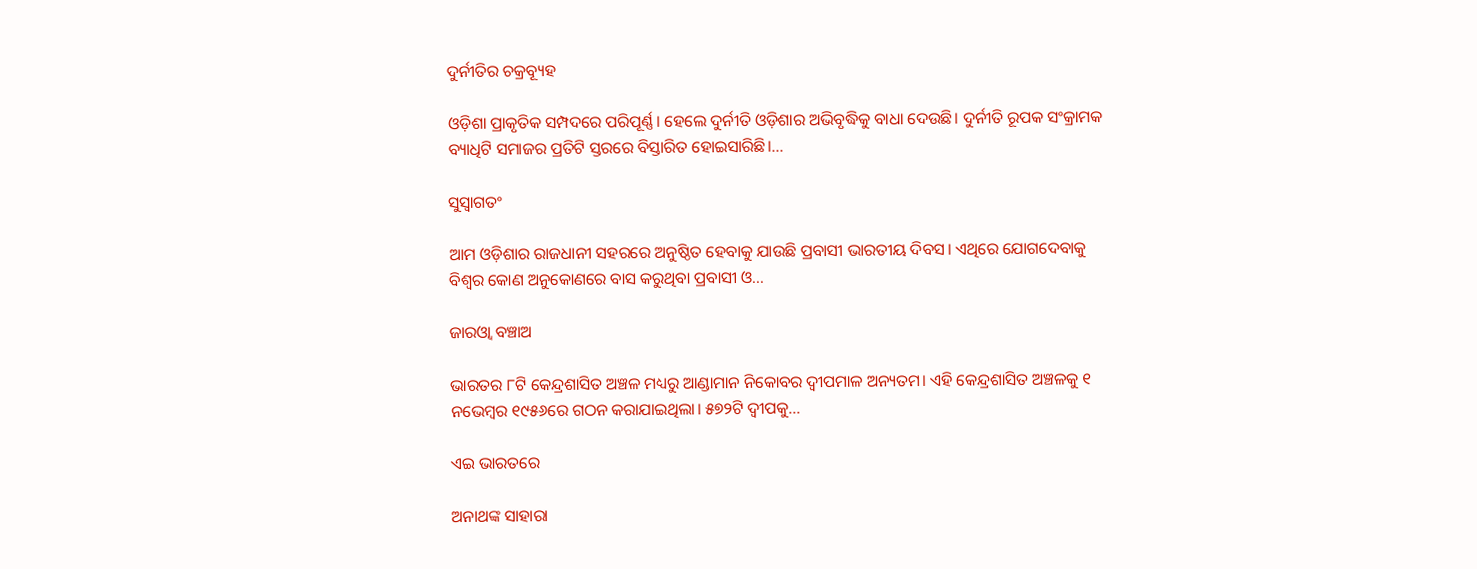ଦୁର୍ନୀତିର ଚକ୍ରବ୍ୟୂହ

ଓଡ଼ିଶା ପ୍ରାକୃତିକ ସମ୍ପଦରେ ପରିପୂର୍ଣ୍ଣ। ହେଲେ ଦୁର୍ନୀତି ଓଡ଼ିଶାର ଅଭିବୃଦ୍ଧିକୁ ବାଧା ଦେଉଛି। ଦୁର୍ନୀତି ରୂପକ ସଂକ୍ରାମକ ବ୍ୟାଧିଟି ସମାଜର ପ୍ରତିଟି ସ୍ତରରେ ବିସ୍ତାରିତ ହୋଇସାରିଛି।...

ସୁସ୍ବାଗତଂ

ଆମ ଓଡ଼ିଶାର ରାଜଧାନୀ ସହରରେ ଅନୁଷ୍ଠିତ ହେବାକୁ ଯାଉଛି ପ୍ରବାସୀ ଭାରତୀୟ ଦିବସ। ଏଥିରେ ଯୋଗଦେବାକୁ ବିଶ୍ବର କୋଣ ଅନୁକୋଣରେ ବାସ କରୁଥିବା ପ୍ରବାସୀ ଓ...

ଜାରଓ୍ବା ବଞ୍ଚାଅ

ଭାରତର ୮ଟି କେନ୍ଦ୍ରଶାସିତ ଅଞ୍ଚଳ ମଧ୍ୟରୁ ଆଣ୍ଡାମାନ ନିକୋବର ଦ୍ୱୀପମାଳ ଅନ୍ୟତମ। ଏହି କେନ୍ଦ୍ରଶାସିତ ଅଞ୍ଚଳକୁ ୧ ନଭେମ୍ବର ୧୯୫୬ରେ ଗଠନ କରାଯାଇଥିଲା। ୫୭୨ଟି ଦ୍ୱୀପକୁ...

ଏଇ ଭାରତରେ

ଅନାଥଙ୍କ ସାହାରା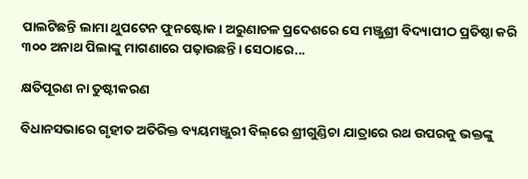ପାଲଟିଛନ୍ତି ଲାମା ଥୁପଟେନ ଫୁନଷ୍ଟୋକ। ଅରୁଣାଚଳ ପ୍ରଦେଶରେ ସେ ମଞ୍ଜୁଶ୍ରୀ ବିଦ୍ୟାପୀଠ ପ୍ରତିଷ୍ଠା କରି ୩୦୦ ଅନାଥ ପିଲାଙ୍କୁ ମାଗଣାରେ ପଢ଼ାଉଛନ୍ତି। ସେଠାରେ...

କ୍ଷତିପୂରଣ ନା ତୁଷ୍ଟୀକରଣ

ବିଧାନସଭାରେ ଗୃହୀତ ଅତିରିକ୍ତ ବ୍ୟୟମଞ୍ଜୁରୀ ବିଲ୍‌ରେ ଶ୍ରୀଗୁଣ୍ଡିଚା ଯାତ୍ରାରେ ରଥ ଉପରକୁ ଭକ୍ତଙ୍କୁ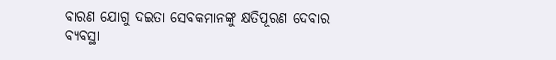ବାରଣ ଯୋଗୁ ଦଇତା ସେବକମାନଙ୍କୁ କ୍ଷତିପୂରଣ ଦେବାର ବ୍ୟବସ୍ଥା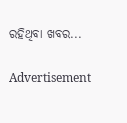ରହିଥିବା ଖବର...

Advertisement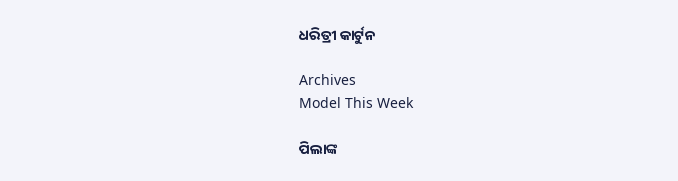ଧରିତ୍ରୀ କାର୍ଟୁନ

Archives
Model This Week

ପିଲାଙ୍କ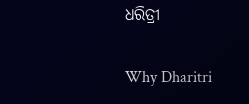ଧରିତ୍ରୀ

Why Dharitri